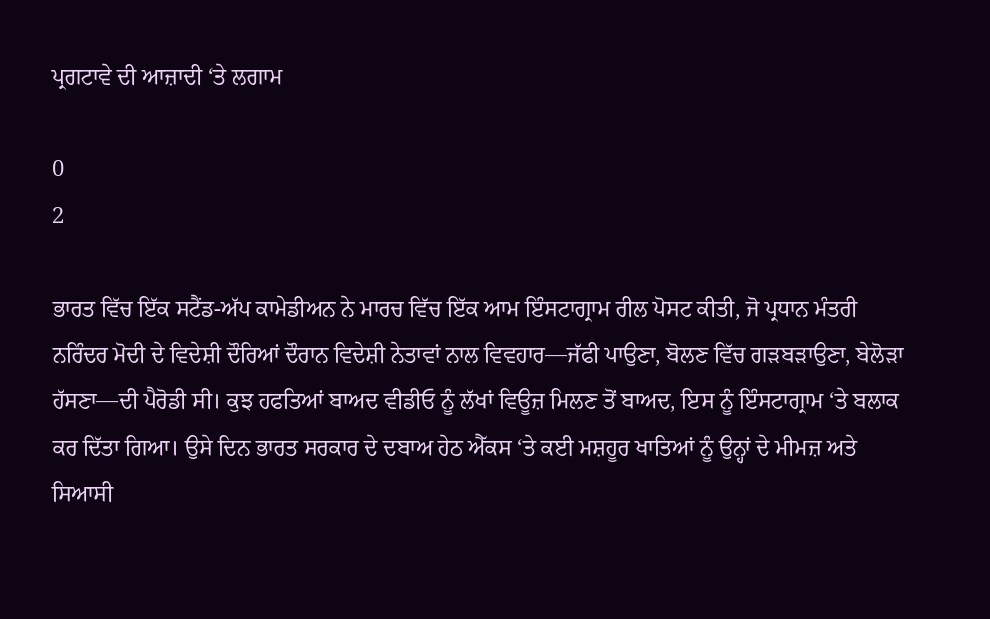ਪ੍ਰਗਟਾਵੇ ਦੀ ਆਜ਼ਾਦੀ ‘ਤੇ ਲਗਾਮ

0
2

ਭਾਰਤ ਵਿੱਚ ਇੱਕ ਸਟੈਂਡ-ਅੱਪ ਕਾਮੇਡੀਅਨ ਨੇ ਮਾਰਚ ਵਿੱਚ ਇੱਕ ਆਮ ਇੰਸਟਾਗ੍ਰਾਮ ਰੀਲ ਪੋਸਟ ਕੀਤੀ, ਜੋ ਪ੍ਰਧਾਨ ਮੰਤਰੀ ਨਰਿੰਦਰ ਮੋਦੀ ਦੇ ਵਿਦੇਸ਼ੀ ਦੌਰਿਆਂ ਦੌਰਾਨ ਵਿਦੇਸ਼ੀ ਨੇਤਾਵਾਂ ਨਾਲ ਵਿਵਹਾਰ—ਜੱਫੀ ਪਾਉਣਾ, ਬੋਲਣ ਵਿੱਚ ਗੜਬੜਾਉਣਾ, ਬੇਲੋੜਾ ਹੱਸਣਾ—ਦੀ ਪੈਰੋਡੀ ਸੀ। ਕੁਝ ਹਫਤਿਆਂ ਬਾਅਦ ਵੀਡੀਓ ਨੂੰ ਲੱਖਾਂ ਵਿਊਜ਼ ਮਿਲਣ ਤੋਂ ਬਾਅਦ, ਇਸ ਨੂੰ ਇੰਸਟਾਗ੍ਰਾਮ ‘ਤੇ ਬਲਾਕ ਕਰ ਦਿੱਤਾ ਗਿਆ। ਉਸੇ ਦਿਨ ਭਾਰਤ ਸਰਕਾਰ ਦੇ ਦਬਾਅ ਹੇਠ ਐੱਕਸ ‘ਤੇ ਕਈ ਮਸ਼ਹੂਰ ਖਾਤਿਆਂ ਨੂੰ ਉਨ੍ਹਾਂ ਦੇ ਮੀਮਜ਼ ਅਤੇ ਸਿਆਸੀ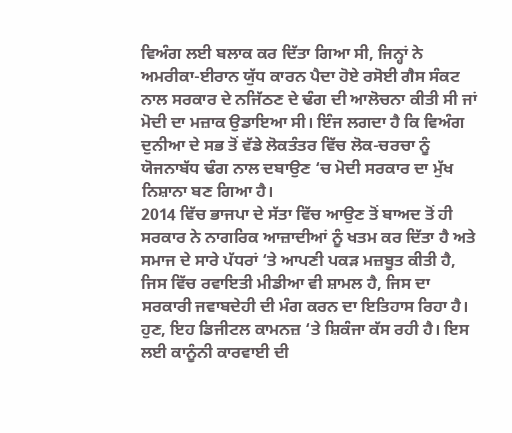ਵਿਅੰਗ ਲਈ ਬਲਾਕ ਕਰ ਦਿੱਤਾ ਗਿਆ ਸੀ, ਜਿਨ੍ਹਾਂ ਨੇ ਅਮਰੀਕਾ-ਈਰਾਨ ਯੁੱਧ ਕਾਰਨ ਪੈਦਾ ਹੋਏ ਰਸੋਈ ਗੈਸ ਸੰਕਟ ਨਾਲ ਸਰਕਾਰ ਦੇ ਨਜਿੱਠਣ ਦੇ ਢੰਗ ਦੀ ਆਲੋਚਨਾ ਕੀਤੀ ਸੀ ਜਾਂ ਮੋਦੀ ਦਾ ਮਜ਼ਾਕ ਉਡਾਇਆ ਸੀ। ਇੰਜ ਲਗਦਾ ਹੈ ਕਿ ਵਿਅੰਗ ਦੁਨੀਆ ਦੇ ਸਭ ਤੋਂ ਵੱਡੇ ਲੋਕਤੰਤਰ ਵਿੱਚ ਲੋਕ-ਚਰਚਾ ਨੂੰ ਯੋਜਨਾਬੱਧ ਢੰਗ ਨਾਲ ਦਬਾਉਣ ‘ਚ ਮੋਦੀ ਸਰਕਾਰ ਦਾ ਮੁੱਖ ਨਿਸ਼ਾਨਾ ਬਣ ਗਿਆ ਹੈ।
2014 ਵਿੱਚ ਭਾਜਪਾ ਦੇ ਸੱਤਾ ਵਿੱਚ ਆਉਣ ਤੋਂ ਬਾਅਦ ਤੋਂ ਹੀ ਸਰਕਾਰ ਨੇ ਨਾਗਰਿਕ ਆਜ਼ਾਦੀਆਂ ਨੂੰ ਖਤਮ ਕਰ ਦਿੱਤਾ ਹੈ ਅਤੇ ਸਮਾਜ ਦੇ ਸਾਰੇ ਪੱਧਰਾਂ ‘ਤੇ ਆਪਣੀ ਪਕੜ ਮਜ਼ਬੂਤ ਕੀਤੀ ਹੈ, ਜਿਸ ਵਿੱਚ ਰਵਾਇਤੀ ਮੀਡੀਆ ਵੀ ਸ਼ਾਮਲ ਹੈ, ਜਿਸ ਦਾ ਸਰਕਾਰੀ ਜਵਾਬਦੇਹੀ ਦੀ ਮੰਗ ਕਰਨ ਦਾ ਇਤਿਹਾਸ ਰਿਹਾ ਹੈ। ਹੁਣ, ਇਹ ਡਿਜੀਟਲ ਕਾਮਨਜ਼ ‘ਤੇ ਸ਼ਿਕੰਜਾ ਕੱਸ ਰਹੀ ਹੈ। ਇਸ ਲਈ ਕਾਨੂੰਨੀ ਕਾਰਵਾਈ ਦੀ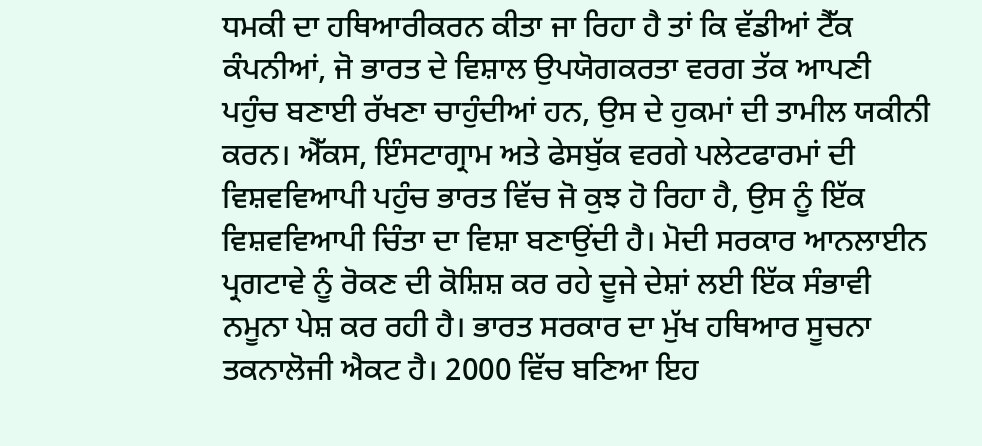ਧਮਕੀ ਦਾ ਹਥਿਆਰੀਕਰਨ ਕੀਤਾ ਜਾ ਰਿਹਾ ਹੈ ਤਾਂ ਕਿ ਵੱਡੀਆਂ ਟੈੱਕ ਕੰਪਨੀਆਂ, ਜੋ ਭਾਰਤ ਦੇ ਵਿਸ਼ਾਲ ਉਪਯੋਗਕਰਤਾ ਵਰਗ ਤੱਕ ਆਪਣੀ ਪਹੁੰਚ ਬਣਾਈ ਰੱਖਣਾ ਚਾਹੁੰਦੀਆਂ ਹਨ, ਉਸ ਦੇ ਹੁਕਮਾਂ ਦੀ ਤਾਮੀਲ ਯਕੀਨੀ ਕਰਨ। ਐੱਕਸ, ਇੰਸਟਾਗ੍ਰਾਮ ਅਤੇ ਫੇਸਬੁੱਕ ਵਰਗੇ ਪਲੇਟਫਾਰਮਾਂ ਦੀ ਵਿਸ਼ਵਵਿਆਪੀ ਪਹੁੰਚ ਭਾਰਤ ਵਿੱਚ ਜੋ ਕੁਝ ਹੋ ਰਿਹਾ ਹੈ, ਉਸ ਨੂੰ ਇੱਕ ਵਿਸ਼ਵਵਿਆਪੀ ਚਿੰਤਾ ਦਾ ਵਿਸ਼ਾ ਬਣਾਉਂਦੀ ਹੈ। ਮੋਦੀ ਸਰਕਾਰ ਆਨਲਾਈਨ ਪ੍ਰਗਟਾਵੇ ਨੂੰ ਰੋਕਣ ਦੀ ਕੋਸ਼ਿਸ਼ ਕਰ ਰਹੇ ਦੂਜੇ ਦੇਸ਼ਾਂ ਲਈ ਇੱਕ ਸੰਭਾਵੀ ਨਮੂਨਾ ਪੇਸ਼ ਕਰ ਰਹੀ ਹੈ। ਭਾਰਤ ਸਰਕਾਰ ਦਾ ਮੁੱਖ ਹਥਿਆਰ ਸੂਚਨਾ ਤਕਨਾਲੋਜੀ ਐਕਟ ਹੈ। 2000 ਵਿੱਚ ਬਣਿਆ ਇਹ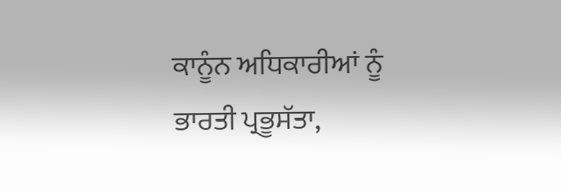ਕਾਨੂੰਨ ਅਧਿਕਾਰੀਆਂ ਨੂੰ ਭਾਰਤੀ ਪ੍ਰਭੂਸੱਤਾ,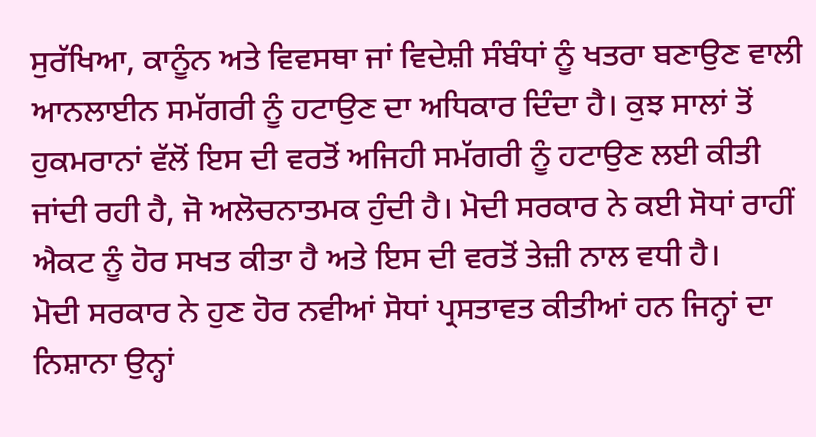ਸੁਰੱਖਿਆ, ਕਾਨੂੰਨ ਅਤੇ ਵਿਵਸਥਾ ਜਾਂ ਵਿਦੇਸ਼ੀ ਸੰਬੰਧਾਂ ਨੂੰ ਖਤਰਾ ਬਣਾਉਣ ਵਾਲੀ ਆਨਲਾਈਨ ਸਮੱਗਰੀ ਨੂੰ ਹਟਾਉਣ ਦਾ ਅਧਿਕਾਰ ਦਿੰਦਾ ਹੈ। ਕੁਝ ਸਾਲਾਂ ਤੋਂ ਹੁਕਮਰਾਨਾਂ ਵੱਲੋਂ ਇਸ ਦੀ ਵਰਤੋਂ ਅਜਿਹੀ ਸਮੱਗਰੀ ਨੂੰ ਹਟਾਉਣ ਲਈ ਕੀਤੀ ਜਾਂਦੀ ਰਹੀ ਹੈ, ਜੋ ਅਲੋਚਨਾਤਮਕ ਹੁੰਦੀ ਹੈ। ਮੋਦੀ ਸਰਕਾਰ ਨੇ ਕਈ ਸੋਧਾਂ ਰਾਹੀਂ ਐਕਟ ਨੂੰ ਹੋਰ ਸਖਤ ਕੀਤਾ ਹੈ ਅਤੇ ਇਸ ਦੀ ਵਰਤੋਂ ਤੇਜ਼ੀ ਨਾਲ ਵਧੀ ਹੈ।
ਮੋਦੀ ਸਰਕਾਰ ਨੇ ਹੁਣ ਹੋਰ ਨਵੀਆਂ ਸੋਧਾਂ ਪ੍ਰਸਤਾਵਤ ਕੀਤੀਆਂ ਹਨ ਜਿਨ੍ਹਾਂ ਦਾ ਨਿਸ਼ਾਨਾ ਉਨ੍ਹਾਂ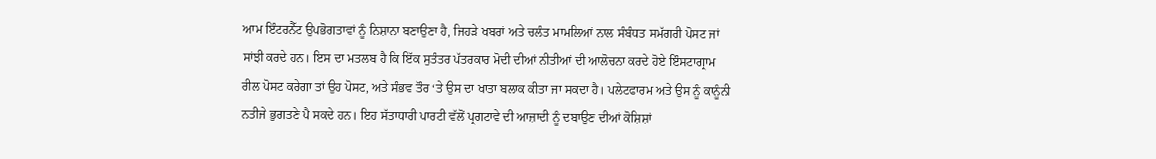ਆਮ ਇੰਟਰਨੈੱਟ ਉਪਭੋਗਤਾਵਾਂ ਨੂੰ ਨਿਸ਼ਾਨਾ ਬਣਾਉਣਾ ਹੈ, ਜਿਹੜੇ ਖਬਰਾਂ ਅਤੇ ਚਲੰਤ ਮਾਮਲਿਆਂ ਨਾਲ ਸੰਬੰਧਤ ਸਮੱਗਰੀ ਪੋਸਟ ਜਾਂ ਸਾਂਝੀ ਕਰਦੇ ਹਨ। ਇਸ ਦਾ ਮਤਲਬ ਹੈ ਕਿ ਇੱਕ ਸੁਤੰਤਰ ਪੱਤਰਕਾਰ ਮੋਦੀ ਦੀਆਂ ਨੀਤੀਆਂ ਦੀ ਆਲੋਚਨਾ ਕਰਦੇ ਹੋਏ ਇੰਸਟਾਗ੍ਰਾਮ ਰੀਲ ਪੋਸਟ ਕਰੇਗਾ ਤਾਂ ਉਹ ਪੋਸਟ, ਅਤੇ ਸੰਭਵ ਤੌਰ ‘ਤੇ ਉਸ ਦਾ ਖਾਤਾ ਬਲਾਕ ਕੀਤਾ ਜਾ ਸਕਦਾ ਹੈ। ਪਲੇਟਫਾਰਮ ਅਤੇ ਉਸ ਨੂੰ ਕਾਨੂੰਨੀ ਨਤੀਜੇ ਭੁਗਤਣੇ ਪੈ ਸਕਦੇ ਹਨ। ਇਹ ਸੱਤਾਧਾਰੀ ਪਾਰਟੀ ਵੱਲੋਂ ਪ੍ਰਗਟਾਵੇ ਦੀ ਆਜ਼ਾਦੀ ਨੂੰ ਦਬਾਉਣ ਦੀਆਂ ਕੋਸ਼ਿਸ਼ਾਂ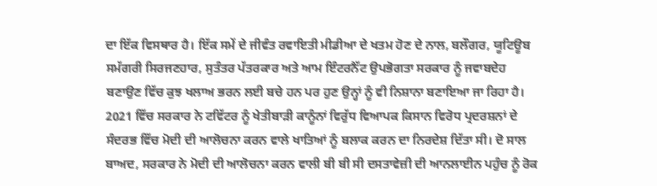ਦਾ ਇੱਕ ਵਿਸਥਾਰ ਹੈ। ਇੱਕ ਸਮੇਂ ਦੇ ਜੀਵੰਤ ਰਵਾਇਤੀ ਮੀਡੀਆ ਦੇ ਖਤਮ ਹੋਣ ਦੇ ਨਾਲ, ਬਲੌਗਰ, ਯੂਟਿਊਬ ਸਮੱਗਰੀ ਸਿਰਜਣਹਾਰ, ਸੁਤੰਤਰ ਪੱਤਰਕਾਰ ਅਤੇ ਆਮ ਇੰਟਰਨੈੱਟ ਉਪਭੋਗਤਾ ਸਰਕਾਰ ਨੂੰ ਜਵਾਬਦੇਹ ਬਣਾਉਣ ਵਿੱਚ ਕੁਝ ਖਲਾਅ ਭਰਨ ਲਈ ਬਚੇ ਹਨ ਪਰ ਹੁਣ ਉਨ੍ਹਾਂ ਨੂੰ ਵੀ ਨਿਸ਼ਾਨਾ ਬਣਾਇਆ ਜਾ ਰਿਹਾ ਹੈ।
2021 ਵਿੱਚ ਸਰਕਾਰ ਨੇ ਟਵਿੱਟਰ ਨੂੰ ਖੇਤੀਬਾੜੀ ਕਾਨੂੰਨਾਂ ਵਿਰੁੱਧ ਵਿਆਪਕ ਕਿਸਾਨ ਵਿਰੋਧ ਪ੍ਰਦਰਸ਼ਨਾਂ ਦੇ ਸੰਦਰਭ ਵਿੱਚ ਮੋਦੀ ਦੀ ਆਲੋਚਨਾ ਕਰਨ ਵਾਲੇ ਖਾਤਿਆਂ ਨੂੰ ਬਲਾਕ ਕਰਨ ਦਾ ਨਿਰਦੇਸ਼ ਦਿੱਤਾ ਸੀ। ਦੋ ਸਾਲ ਬਾਅਦ, ਸਰਕਾਰ ਨੇ ਮੋਦੀ ਦੀ ਆਲੋਚਨਾ ਕਰਨ ਵਾਲੀ ਬੀ ਬੀ ਸੀ ਦਸਤਾਵੇਜ਼ੀ ਦੀ ਆਨਲਾਈਨ ਪਹੁੰਚ ਨੂੰ ਰੋਕ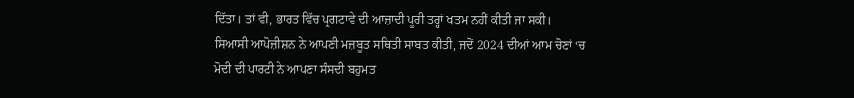ਦਿੱਤਾ। ਤਾਂ ਵੀ, ਭਾਰਤ ਵਿੱਚ ਪ੍ਰਗਟਾਵੇ ਦੀ ਆਜ਼ਾਦੀ ਪੂਰੀ ਤਰ੍ਹਾਂ ਖਤਮ ਨਹੀਂ ਕੀਤੀ ਜਾ ਸਕੀ। ਸਿਆਸੀ ਆਪੋਜ਼ੀਸ਼ਨ ਨੇ ਆਪਣੀ ਮਜ਼ਬੂਤ ਸਥਿਤੀ ਸਾਬਤ ਕੀਤੀ, ਜਦੋਂ 2024 ਦੀਆਂ ਆਮ ਚੋਣਾਂ ‘ਚ ਮੋਦੀ ਦੀ ਪਾਰਟੀ ਨੇ ਆਪਣਾ ਸੰਸਦੀ ਬਹੁਮਤ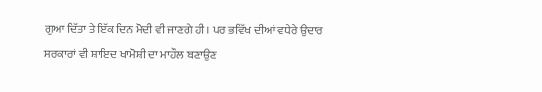ਗੁਆ ਦਿੱਤਾ ਤੇ ਇੱਕ ਦਿਨ ਮੋਦੀ ਵੀ ਜਾਣਗੇ ਹੀ। ਪਰ ਭਵਿੱਖ ਦੀਆਂ ਵਧੇਰੇ ਉਦਾਰ ਸਰਕਾਰਾਂ ਵੀ ਸ਼ਾਇਦ ਖਾਮੋਸ਼ੀ ਦਾ ਮਾਹੌਲ ਬਣਾਉਣ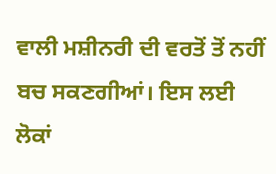ਵਾਲੀ ਮਸ਼ੀਨਰੀ ਦੀ ਵਰਤੋਂ ਤੋਂ ਨਹੀਂ ਬਚ ਸਕਣਗੀਆਂ। ਇਸ ਲਈ ਲੋਕਾਂ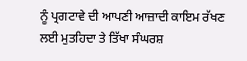ਨੂੰ ਪ੍ਰਗਟਾਵੇ ਦੀ ਆਪਣੀ ਆਜ਼ਾਦੀ ਕਾਇਮ ਰੱਖਣ ਲਈ ਮੁਤਹਿਦਾ ਤੇ ਤਿੱਖਾ ਸੰਘਰਸ਼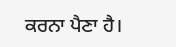ਕਰਨਾ ਪੈਣਾ ਹੈ।